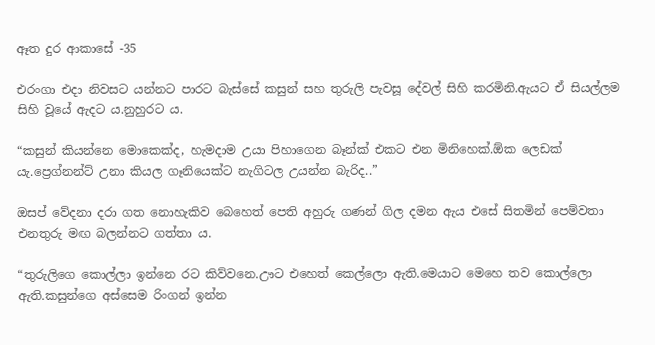ඈත දුර ආකාසේ -35

එරංගා එදා නිවසට යන්නට පාරට බැස්සේ කසුන් සහ තුරුලි පැවසූ දේවල් සිහි කරමිනි.ඇයට ඒ සියල්ලම සිහි වූයේ ඇදට ය.නුහුරට ය.

“කසුන් කියන්නෙ මොකෙක්ද, හැමදාම උයා පිහාගෙන බෑන්ක් එකට එන මිනිහෙක්.ඕක ලෙඩක් යැ.ප්‍රෙග්නන්ට් උනා කියල ගෑනියෙක්ට නැගිටල උයන්න බැරිද..”

ඔසප් වේදනා දරා ගත නොහැකිව බෙහෙත් පෙති අහුරු ගණන් ගිල දමන ඇය එසේ සිතමින් පෙම්වතා එනතුරු මඟ බලන්නට ගත්තා ය.

“තුරුලිගෙ කොල්ලා ඉන්නෙ රට කිව්වනෙ.ඌට එහෙත් කෙල්ලො ඇති.මෙයාට මෙහෙ තව කොල්ලො ඇති.කසුන්ගෙ අස්සෙම රිංගන් ඉන්න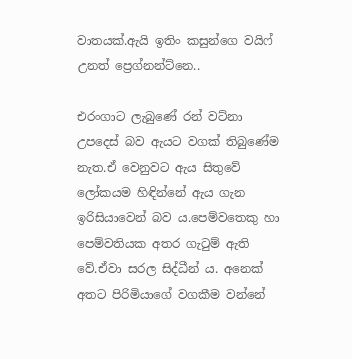වාතයක්.ඇයි ඉතිං කසුන්ගෙ වයිෆ් උනත් ප්‍රෙග්නන්ට්නෙ..

එරංගාට ලැබුණේ රන් වට්නා උපදෙස් බව ඇයට වගක් තිබුණේම නැත.ඒ වෙනුවට ඇය සිතුවේ ලෝකයම හිඳින්නේ ඇය ගැන ඉරිසියාවෙන් බව ය.පෙම්වතෙකු හා පෙම්වතියක අතර ගැටුම් ඇති වේ.ඒවා සරල සිද්ධීන් ය. අනෙක් අතට පිරිමියාගේ වගකීම වන්නේ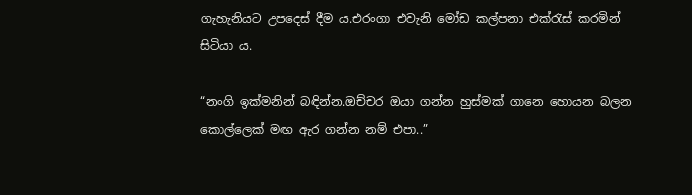ගැහැනියට උපදෙස් දීම ය.එරංගා එවැනි මෝඩ කල්පනා එක්රැස් කරමින් සිටියා ය.

“නංගි ඉක්මනින් බඳින්න.ඔච්චර ඔයා ගන්න හුස්මක් ගානෙ හොයන බලන කොල්ලෙක් මඟ ඇර ගන්න නම් එපා..”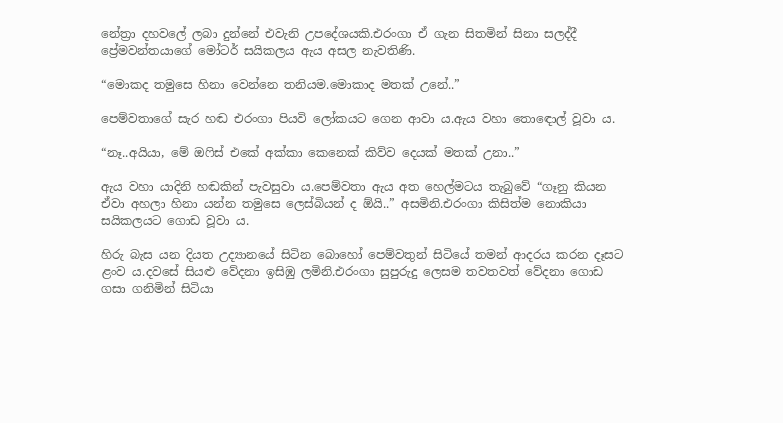නේත්‍රා දහවලේ ලබා දුන්නේ එවැනි උපදේශයකි.එරංගා ඒ ගැන සිතමින් සිනා සලද්දී ප්‍රේමවන්තයාගේ මෝටර් සයිකලය ඇය අසල නැවතිණි.

“මොකද තමුසෙ හිනා වෙන්නෙ තනියම.මොකාද මතක් උනේ..”

පෙම්වතාගේ සැර හඬ එරංගා පියවි ලෝකයට ගෙන ආවා ය.ඇය වහා තොඳොල් වූවා ය.

“නෑ..අයියා, මේ ඔෆිස් එකේ අක්කා කෙනෙක් කිව්ව දෙයක් මතක් උනා..”

ඇය වහා යාදිනි හඬකින් පැවසුවා ය.පෙම්වතා ඇය අත හෙල්මටය තැබුවේ “ගෑනු කියන ඒවා අහලා හිනා යන්න තමුසෙ ලෙස්බියන් ද ඕයි..” අසමිනි.එරංගා කිසිත්ම නොකියා සයිකලයට ගොඩ වූවා ය.

හිරු බැස යන දියත උද්‍යානයේ සිටින බොහෝ පෙම්වතුන් සිටියේ තමන් ආදරය කරන දෑසට ළංව ය.දවසේ සියළු වේදනා ඉසිඹු ලමිනි.එරංගා සුපුරුදු ලෙසම තවතවත් වේදනා ගොඩ ගසා ගනිමින් සිටියා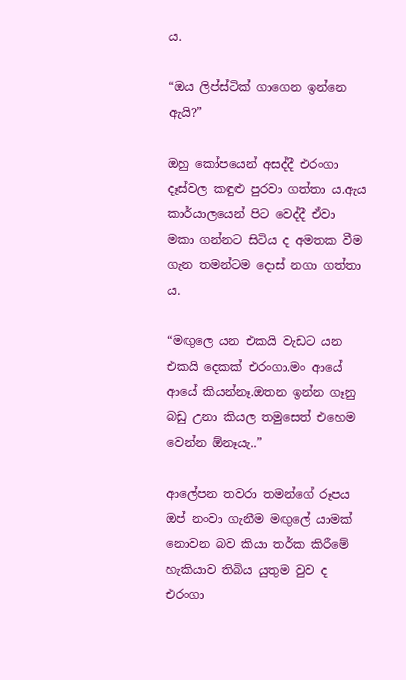ය.

“ඔය ලිප්ස්ටික් ගාගෙන ඉන්නෙ ඇයි?”

ඔහු කෝපයෙන් අසද්දී එරංගා දෑස්වල කඳුළු පුරවා ගත්තා ය.ඇය කාර්යාලයෙන් පිට වෙද්දී ඒවා මකා ගන්නට සිටිය ද අමතක වීම ගැන තමන්ටම දොස් නගා ගත්තා ය.

“මඟුලෙ යන එකයි වැඩට යන එකයි දෙකක් එරංගා.මං ආයේ ආයේ කියන්නෑ.ඔතන ඉන්න ගෑනු බඩු උනා කියල තමුසෙත් එහෙම වෙන්න ඕනෑයැ..”

ආලේපන තවරා තමන්ගේ රූපය ඔප් නංවා ගැනීම මඟුලේ යාමක් නොවන බව කියා තර්ක කිරීමේ හැකියාව තිබිය යුතුම වුව ද එරංගා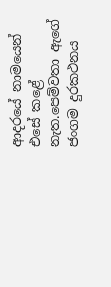ආදරයේ නාමයෙන් එසේ කළේ නැත.පෙම්වතා ඇගේ ජංගම දුරකථනය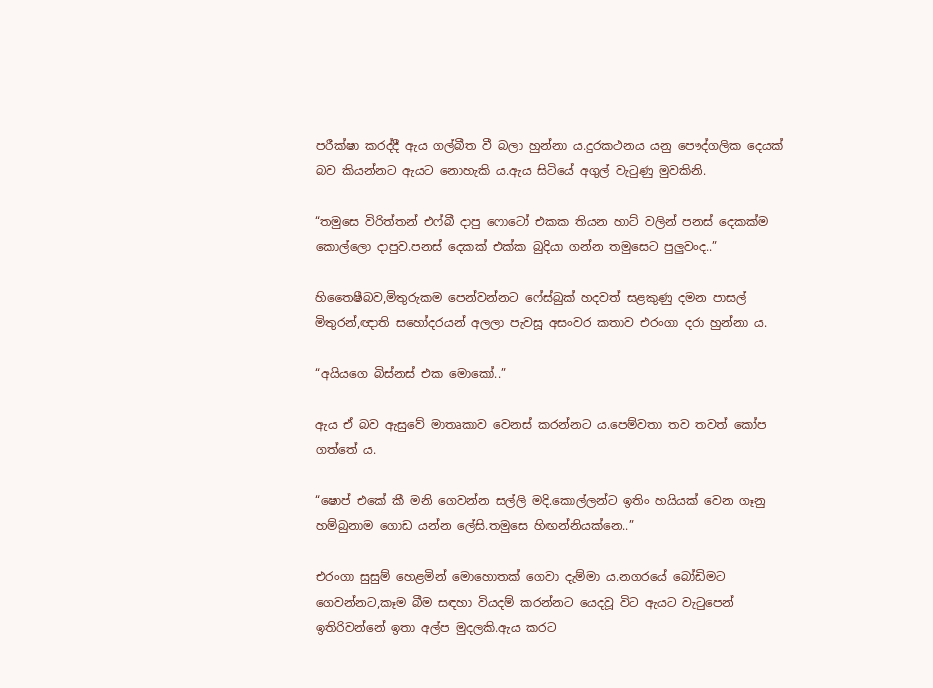පරීක්ෂා කරද්දී ඇය ගල්බීත වී බලා හුන්නා ය.දුරකථනය යනු පෞද්ගලික දෙයක් බව කියන්නට ඇයට නොහැකි ය.ඇය සිටියේ අගුල් වැටුණු මුවකිනි.

“තමුසෙ විරිත්තන් එෆ්බී දාපු ෆොටෝ එකක තියන හාට් වලින් පනස් දෙකක්ම කොල්ලො දාපුව.පනස් දෙකක් එක්ක බුදියා ගන්න තමුසෙට පුලුවංද..”

හිතෛෂීබව,මිතුරුකම පෙන්වන්නට ෆේස්බුක් හදවත් සළකුණු දමන පාසල් මිතුරන්,ඥාති සහෝදරයන් අලලා පැවසූ අසංවර කතාව එරංගා දරා හුන්නා ය.

“අයියගෙ බිස්නස් එක මොකෝ..”

ඇය ඒ බව ඇසුවේ මාතෘකාව වෙනස් කරන්නට ය.පෙම්වතා තව තවත් කෝප ගත්තේ ය.

“ෂොප් එකේ කී මනි ගෙවන්න සල්ලි මදි.කොල්ලන්ට ඉතිං හයියක් වෙන ගෑනු හම්බුනාම ගොඩ යන්න ලේසි.තමුසෙ හිඟන්නියක්නෙ..”

එරංගා සුසුම් හෙළමින් මොහොතක් ගෙවා දැම්මා ය.නගරයේ බෝඩිමට ගෙවන්නට,කෑම බීම සඳහා වියදම් කරන්නට යෙදවූ විට ඇයට වැටුපෙන් ඉතිරිවන්නේ ඉතා අල්ප මුදලකි.ඇය කරට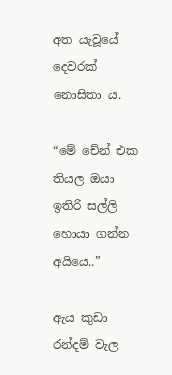අත යැවූයේ දෙවරක් නොසිතා ය.

“මේ චේන් එක තියල ඔයා ඉතිරි සල්ලි හොයා ගන්න අයියෙ..”

ඇය කුඩා රන්දම් වැල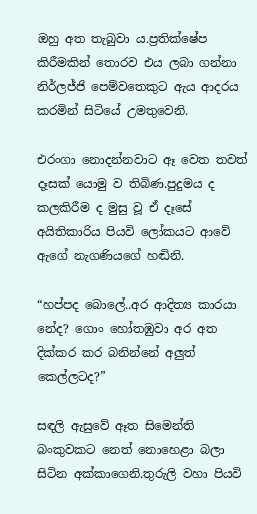ඔහු අත තැබුවා ය.ප්‍රතික්ෂේප කිරීමකින් තොරව එය ලබා ගන්නා නිර්ලජ්ජි පෙම්වතෙකුට ඇය ආදරය කරමින් සිටියේ උමතුවෙනි.

එරංගා නොදන්නවාට ඈ වෙත තවත් දෑසක් යොමු ව තිබිණ.පුදුමය ද කලකිරීම ද මුසු වූ ඒ දෑසේ අයිතිකාරිය පියවි ලෝකයට ආවේ ඇගේ නැගණියගේ හඬිනි.

“හප්පද බොලේ..අර ආදිත්‍ය කාරයා නේද? ගොං හෝතඹුවා අර අත දික්කර කර බනින්නේ අලුත් කෙල්ලටද?”

සඳලි ඇසුවේ ඈත සිමෙන්ති බංකුවකට නෙත් නොහෙළා බලා සිටින අක්කාගෙනි.තුරුලි වහා පියවි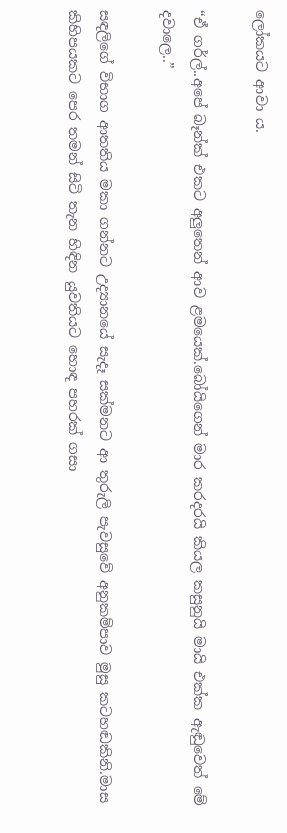ලෝකයට ආවා ය.

“ඒ ගර්ල්..අපේ බෑන්ක් එකට අලුතෙන් ආව ළමයෙක්.බෝයිගෙන් මාර කරදරයි කියල කසුනුයි මායි එක්ක ඇඬුවෙත් මේ දවාලෙ..”

සඳලිගේ විභාග ආතතිය මකා ගන්නට උද්‍යානයේ සැදෑ සක්මනට ආ තුරුලි පැවසුවේ අනුකම්පාව මුසු කටහඬකිනි.මාස කිහිපයකට පෙර තමන් සිටි තැන හිඳින යුවතියට හොඳ පහරක් ගසා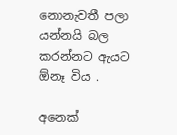නොනැවතී පලා යන්නයි බල කරන්නට ඇයට ඕනෑ විය .

අනෙක්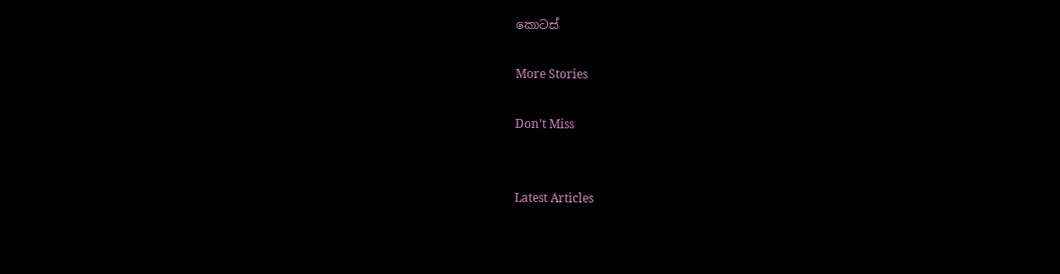කොටස්

More Stories

Don't Miss


Latest Articles